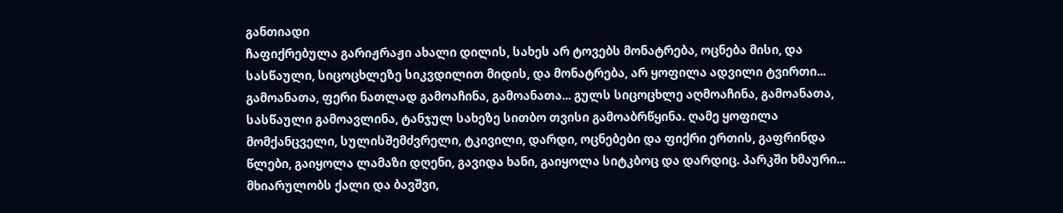განთიადი
ჩაფიქრებულა გარიჟრაჟი ახალი დილის, სახეს არ ტოვებს მონატრება, ოცნება მისი, და სასწაული, სიცოცხლეზე სიკვდილით მიდის, და მონატრება, არ ყოფილა ადვილი ტვირთი... გამოანათა, ფერი ნათლად გამოაჩინა, გამოანათა... გულს სიცოცხლე აღმოაჩინა, გამოანათა, სასწაული გამოავლინა, ტანჯულ სახეზე სითბო თვისი გამოაბრწყინა. ღამე ყოფილა მომქანცველი, სულისშემძვრელი, ტკივილი, დარდი, ოცნებები და ფიქრი ერთის, გაფრინდა წლები, გაიყოლა ლამაზი დღენი, გავიდა ხანი, გაიყოლა სიტკბოც და დარდიც. პარკში ხმაური... მხიარულობს ქალი და ბავშვი,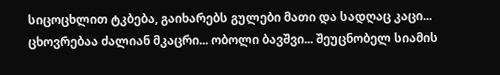სიცოცხლით ტკბება, გაიხარებს გულები მათი და სადღაც კაცი... ცხოვრებაა ძალიან მკაცრი... ობოლი ბავშვი... შეუცნობელ სიამის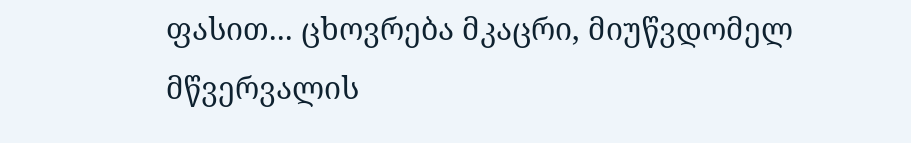ფასით... ცხოვრება მკაცრი, მიუწვდომელ მწვერვალის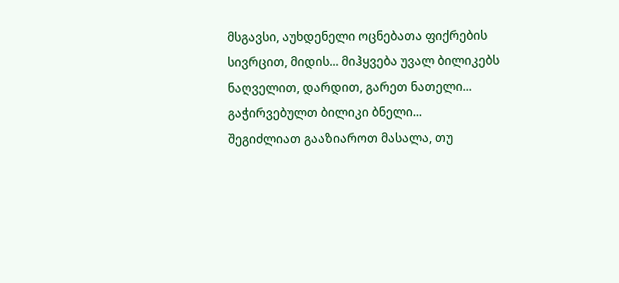მსგავსი, აუხდენელი ოცნებათა ფიქრების სივრცით, მიდის... მიჰყვება უვალ ბილიკებს ნაღველით, დარდით, გარეთ ნათელი... გაჭირვებულთ ბილიკი ბნელი...
შეგიძლიათ გააზიაროთ მასალა, თუ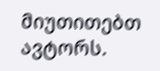მიუთითებთ ავტორს.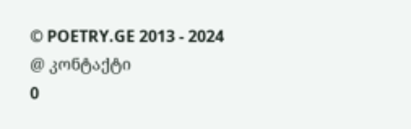© POETRY.GE 2013 - 2024
@ კონტაქტი
0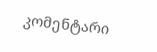კომენტარი